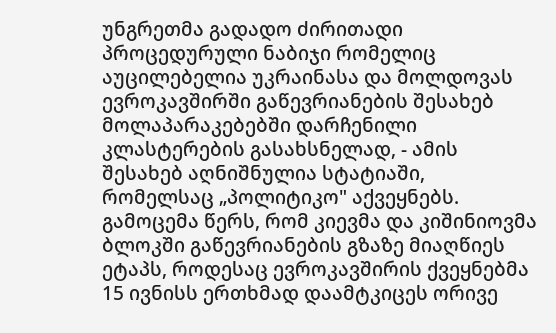უნგრეთმა გადადო ძირითადი პროცედურული ნაბიჯი რომელიც აუცილებელია უკრაინასა და მოლდოვას ევროკავშირში გაწევრიანების შესახებ მოლაპარაკებებში დარჩენილი კლასტერების გასახსნელად, - ამის შესახებ აღნიშნულია სტატიაში, რომელსაც „პოლიტიკო" აქვეყნებს.
გამოცემა წერს, რომ კიევმა და კიშინიოვმა ბლოკში გაწევრიანების გზაზე მიაღწიეს ეტაპს, როდესაც ევროკავშირის ქვეყნებმა 15 ივნისს ერთხმად დაამტკიცეს ორივე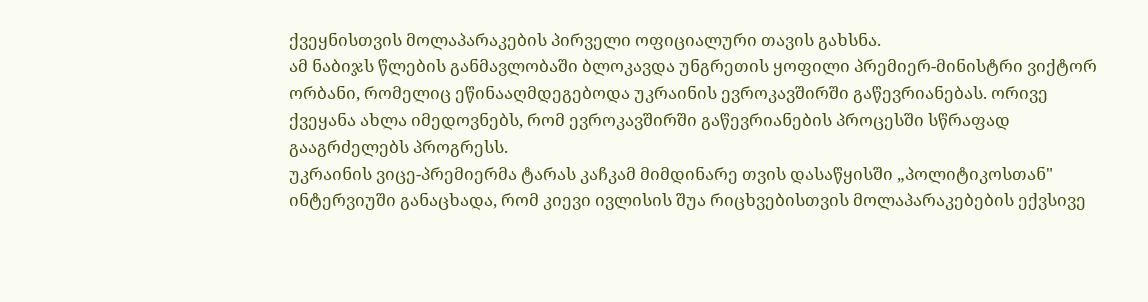ქვეყნისთვის მოლაპარაკების პირველი ოფიციალური თავის გახსნა.
ამ ნაბიჯს წლების განმავლობაში ბლოკავდა უნგრეთის ყოფილი პრემიერ-მინისტრი ვიქტორ ორბანი, რომელიც ეწინააღმდეგებოდა უკრაინის ევროკავშირში გაწევრიანებას. ორივე ქვეყანა ახლა იმედოვნებს, რომ ევროკავშირში გაწევრიანების პროცესში სწრაფად გააგრძელებს პროგრესს.
უკრაინის ვიცე-პრემიერმა ტარას კაჩკამ მიმდინარე თვის დასაწყისში „პოლიტიკოსთან" ინტერვიუში განაცხადა, რომ კიევი ივლისის შუა რიცხვებისთვის მოლაპარაკებების ექვსივე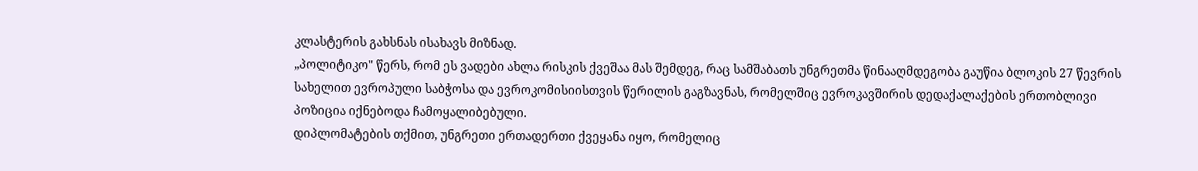კლასტერის გახსნას ისახავს მიზნად.
„პოლიტიკო" წერს, რომ ეს ვადები ახლა რისკის ქვეშაა მას შემდეგ, რაც სამშაბათს უნგრეთმა წინააღმდეგობა გაუწია ბლოკის 27 წევრის სახელით ევროპული საბჭოსა და ევროკომისიისთვის წერილის გაგზავნას, რომელშიც ევროკავშირის დედაქალაქების ერთობლივი პოზიცია იქნებოდა ჩამოყალიბებული.
დიპლომატების თქმით, უნგრეთი ერთადერთი ქვეყანა იყო, რომელიც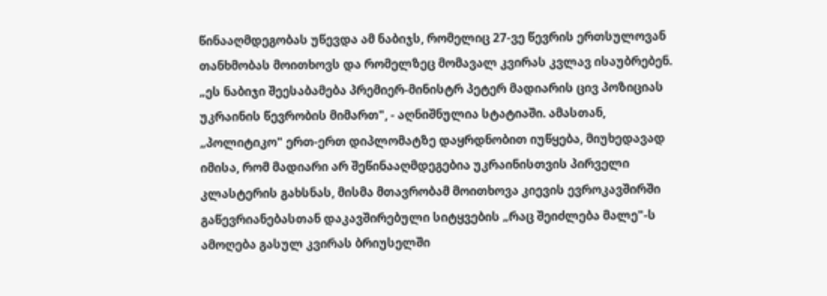წინააღმდეგობას უწევდა ამ ნაბიჯს, რომელიც 27-ვე წევრის ერთსულოვან თანხმობას მოითხოვს და რომელზეც მომავალ კვირას კვლავ ისაუბრებენ.
„ეს ნაბიჯი შეესაბამება პრემიერ-მინისტრ პეტერ მადიარის ცივ პოზიციას უკრაინის წევრობის მიმართ", - აღნიშნულია სტატიაში. ამასთან, „პოლიტიკო" ერთ-ერთ დიპლომატზე დაყრდნობით იუწყება, მიუხედავად იმისა, რომ მადიარი არ შეწინააღმდეგებია უკრაინისთვის პირველი კლასტერის გახსნას, მისმა მთავრობამ მოითხოვა კიევის ევროკავშირში გაწევრიანებასთან დაკავშირებული სიტყვების „რაც შეიძლება მალე"-ს ამოღება გასულ კვირას ბრიუსელში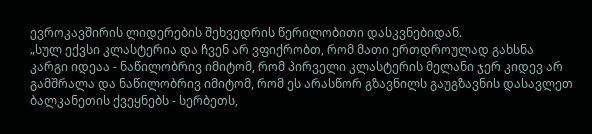ევროკავშირის ლიდერების შეხვედრის წერილობითი დასკვნებიდან.
„სულ ექვსი კლასტერია და ჩვენ არ ვფიქრობთ, რომ მათი ერთდროულად გახსნა კარგი იდეაა - ნაწილობრივ იმიტომ, რომ პირველი კლასტერის მელანი ჯერ კიდევ არ გამშრალა და ნაწილობრივ იმიტომ, რომ ეს არასწორ გზავნილს გაუგზავნის დასავლეთ ბალკანეთის ქვეყნებს - სერბეთს,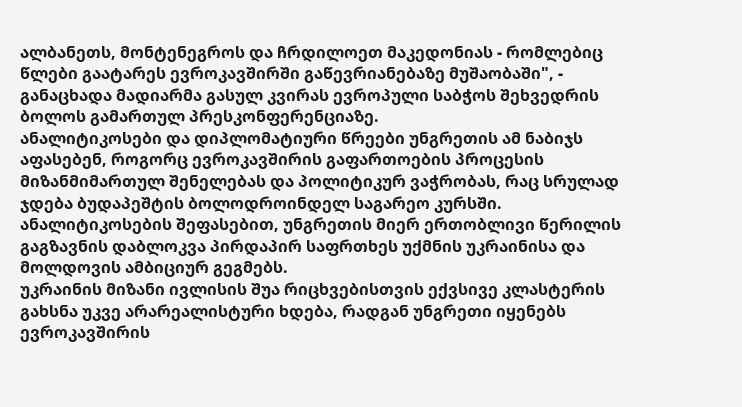ალბანეთს, მონტენეგროს და ჩრდილოეთ მაკედონიას - რომლებიც წლები გაატარეს ევროკავშირში გაწევრიანებაზე მუშაობაში", - განაცხადა მადიარმა გასულ კვირას ევროპული საბჭოს შეხვედრის ბოლოს გამართულ პრესკონფერენციაზე.
ანალიტიკოსები და დიპლომატიური წრეები უნგრეთის ამ ნაბიჯს აფასებენ, როგორც ევროკავშირის გაფართოების პროცესის მიზანმიმართულ შენელებას და პოლიტიკურ ვაჭრობას, რაც სრულად ჯდება ბუდაპეშტის ბოლოდროინდელ საგარეო კურსში.
ანალიტიკოსების შეფასებით, უნგრეთის მიერ ერთობლივი წერილის გაგზავნის დაბლოკვა პირდაპირ საფრთხეს უქმნის უკრაინისა და მოლდოვის ამბიციურ გეგმებს.
უკრაინის მიზანი ივლისის შუა რიცხვებისთვის ექვსივე კლასტერის გახსნა უკვე არარეალისტური ხდება, რადგან უნგრეთი იყენებს ევროკავშირის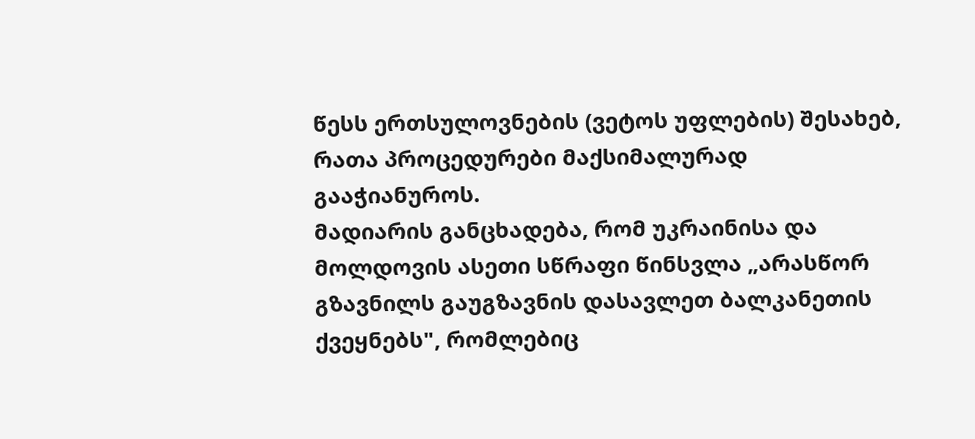წესს ერთსულოვნების (ვეტოს უფლების) შესახებ, რათა პროცედურები მაქსიმალურად გააჭიანუროს.
მადიარის განცხადება, რომ უკრაინისა და მოლდოვის ასეთი სწრაფი წინსვლა „არასწორ გზავნილს გაუგზავნის დასავლეთ ბალკანეთის ქვეყნებს", რომლებიც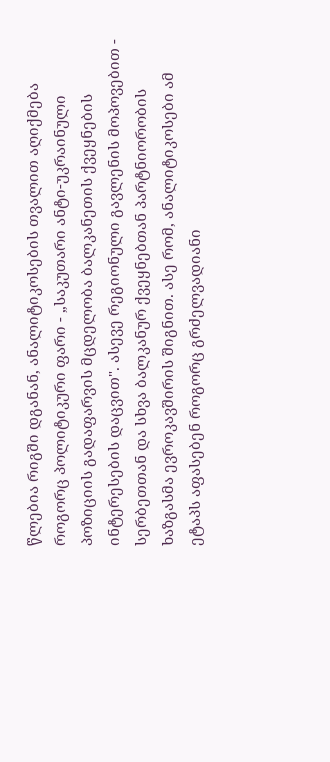წლებია რიგში დგანან, ანალიტიკოსების თვალით აღიქმება როგორც პოლიტიკური ფარი - „საკუთარი ანტი-უკრაინული პოზიციის გადაფარვის მცდელობა ბალკანეთის ქვეყნების ინტერესების დაცვით". ასევე რეგიონული გავლენის მოპოვებით - სერბეთთან და სხვა ბალკანურ ქვეყნებთან პარტნიორობის ხაზგასმა ევროკავშირის შიგნით. ასე რომ, ანალიტიკოსები ამ ეტაპს აფასებენ როგორც გრძელვადიანი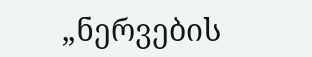„ნერვების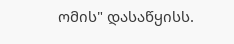ომის" დასაწყისს.